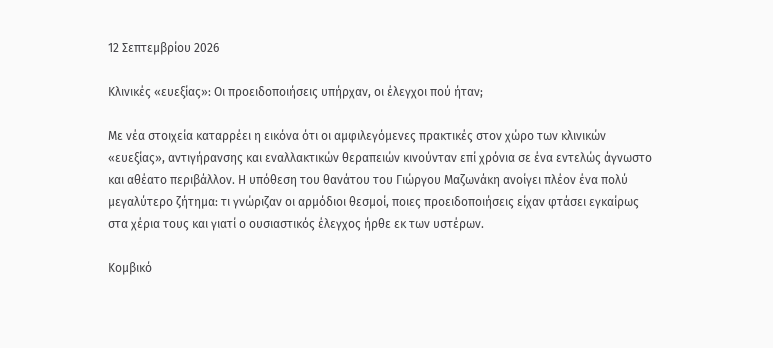12 Σεπτεμβρίου 2026

Κλινικές «ευεξίας»: Οι προειδοποιήσεις υπήρχαν, οι έλεγχοι πού ήταν;

Με νέα στοιχεία καταρρέει η εικόνα ότι οι αμφιλεγόμενες πρακτικές στον χώρο των κλινικών «ευεξίας», αντιγήρανσης και εναλλακτικών θεραπειών κινούνταν επί χρόνια σε ένα εντελώς άγνωστο και αθέατο περιβάλλον. Η υπόθεση του θανάτου του Γιώργου Μαζωνάκη ανοίγει πλέον ένα πολύ μεγαλύτερο ζήτημα: τι γνώριζαν οι αρμόδιοι θεσμοί, ποιες προειδοποιήσεις είχαν φτάσει εγκαίρως στα χέρια τους και γιατί ο ουσιαστικός έλεγχος ήρθε εκ των υστέρων.

Κομβικό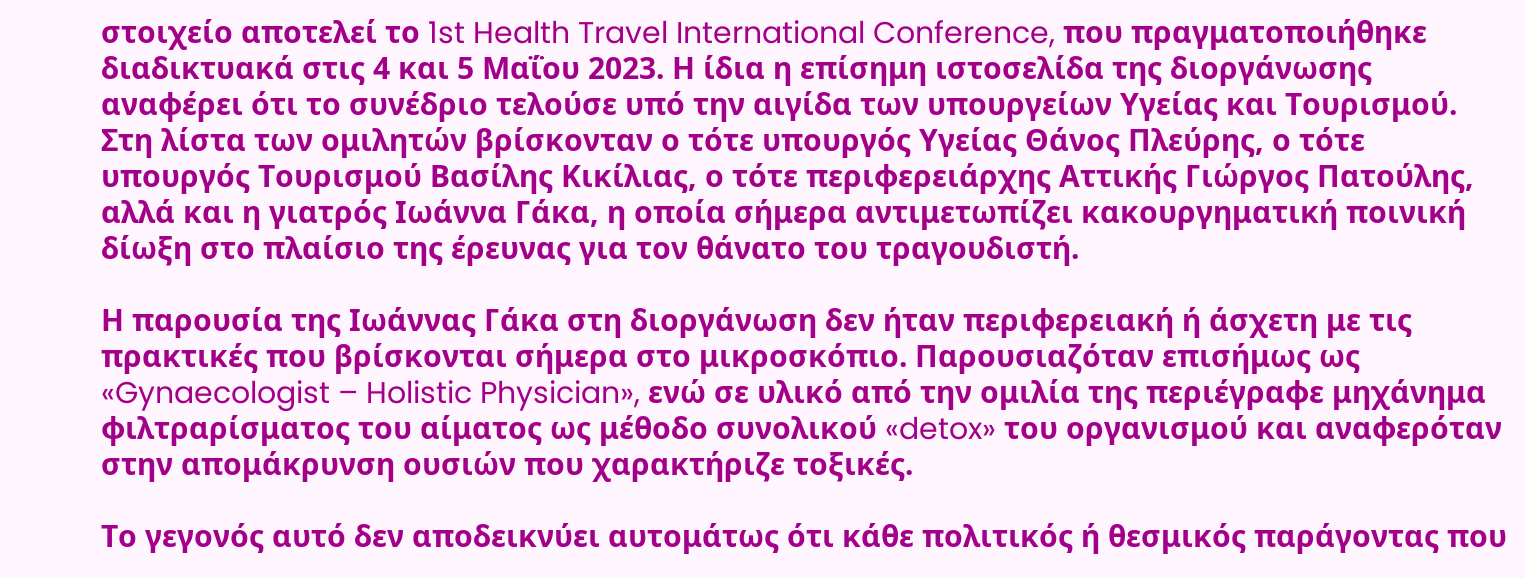στοιχείο αποτελεί το 1st Health Travel International Conference, που πραγματοποιήθηκε διαδικτυακά στις 4 και 5 Μαΐου 2023. Η ίδια η επίσημη ιστοσελίδα της διοργάνωσης αναφέρει ότι το συνέδριο τελούσε υπό την αιγίδα των υπουργείων Υγείας και Τουρισμού. Στη λίστα των ομιλητών βρίσκονταν ο τότε υπουργός Υγείας Θάνος Πλεύρης, ο τότε υπουργός Τουρισμού Βασίλης Κικίλιας, ο τότε περιφερειάρχης Αττικής Γιώργος Πατούλης, αλλά και η γιατρός Ιωάννα Γάκα, η οποία σήμερα αντιμετωπίζει κακουργηματική ποινική δίωξη στο πλαίσιο της έρευνας για τον θάνατο του τραγουδιστή.

Η παρουσία της Ιωάννας Γάκα στη διοργάνωση δεν ήταν περιφερειακή ή άσχετη με τις πρακτικές που βρίσκονται σήμερα στο μικροσκόπιο. Παρουσιαζόταν επισήμως ως «Gynaecologist – Holistic Physician», ενώ σε υλικό από την ομιλία της περιέγραφε μηχάνημα φιλτραρίσματος του αίματος ως μέθοδο συνολικού «detox» του οργανισμού και αναφερόταν στην απομάκρυνση ουσιών που χαρακτήριζε τοξικές.

Το γεγονός αυτό δεν αποδεικνύει αυτομάτως ότι κάθε πολιτικός ή θεσμικός παράγοντας που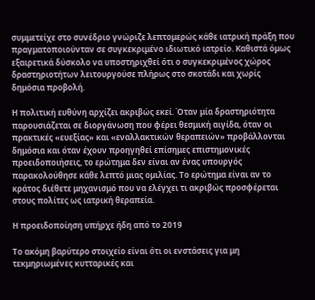συμμετείχε στο συνέδριο γνώριζε λεπτομερώς κάθε ιατρική πράξη που πραγματοποιούνταν σε συγκεκριμένο ιδιωτικό ιατρείο. Καθιστά όμως εξαιρετικά δύσκολο να υποστηριχθεί ότι ο συγκεκριμένος χώρος δραστηριοτήτων λειτουργούσε πλήρως στο σκοτάδι και χωρίς δημόσια προβολή.

Η πολιτική ευθύνη αρχίζει ακριβώς εκεί. Όταν μία δραστηριότητα παρουσιάζεται σε διοργάνωση που φέρει θεσμική αιγίδα, όταν οι πρακτικές «ευεξίας» και «εναλλακτικών θεραπειών» προβάλλονται δημόσια και όταν έχουν προηγηθεί επίσημες επιστημονικές προειδοποιήσεις, το ερώτημα δεν είναι αν ένας υπουργός παρακολούθησε κάθε λεπτό μιας ομιλίας. Το ερώτημα είναι αν το κράτος διέθετε μηχανισμό που να ελέγχει τι ακριβώς προσφέρεται στους πολίτες ως ιατρική θεραπεία.

Η προειδοποίηση υπήρχε ήδη από το 2019

Το ακόμη βαρύτερο στοιχείο είναι ότι οι ενστάσεις για μη τεκμηριωμένες κυτταρικές και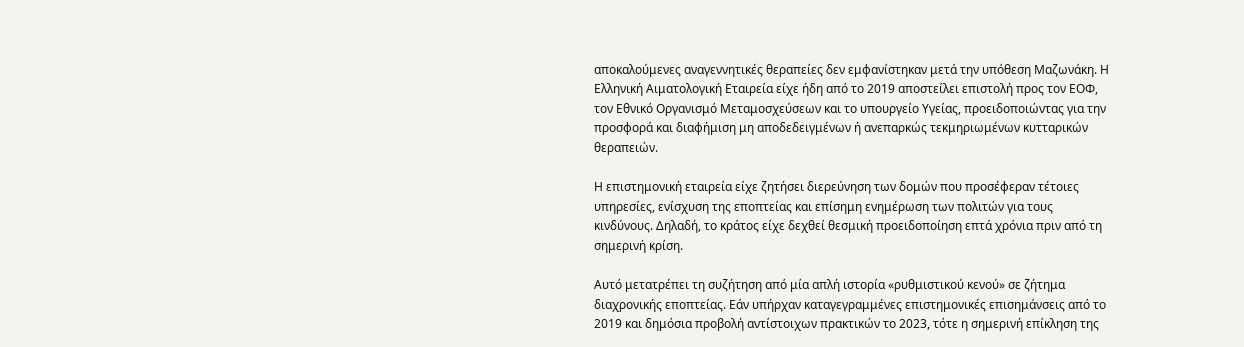αποκαλούμενες αναγεννητικές θεραπείες δεν εμφανίστηκαν μετά την υπόθεση Μαζωνάκη. Η Ελληνική Αιματολογική Εταιρεία είχε ήδη από το 2019 αποστείλει επιστολή προς τον ΕΟΦ, τον Εθνικό Οργανισμό Μεταμοσχεύσεων και το υπουργείο Υγείας, προειδοποιώντας για την προσφορά και διαφήμιση μη αποδεδειγμένων ή ανεπαρκώς τεκμηριωμένων κυτταρικών θεραπειών.

Η επιστημονική εταιρεία είχε ζητήσει διερεύνηση των δομών που προσέφεραν τέτοιες υπηρεσίες, ενίσχυση της εποπτείας και επίσημη ενημέρωση των πολιτών για τους κινδύνους. Δηλαδή, το κράτος είχε δεχθεί θεσμική προειδοποίηση επτά χρόνια πριν από τη σημερινή κρίση.

Αυτό μετατρέπει τη συζήτηση από μία απλή ιστορία «ρυθμιστικού κενού» σε ζήτημα διαχρονικής εποπτείας. Εάν υπήρχαν καταγεγραμμένες επιστημονικές επισημάνσεις από το 2019 και δημόσια προβολή αντίστοιχων πρακτικών το 2023, τότε η σημερινή επίκληση της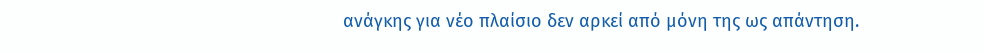ανάγκης για νέο πλαίσιο δεν αρκεί από μόνη της ως απάντηση.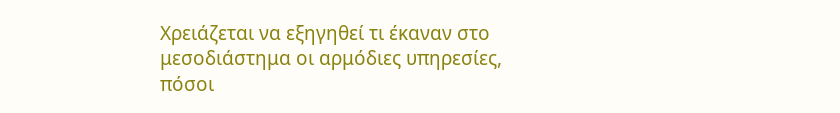Χρειάζεται να εξηγηθεί τι έκαναν στο μεσοδιάστημα οι αρμόδιες υπηρεσίες, πόσοι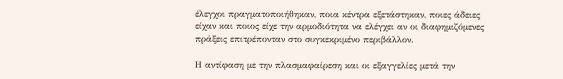έλεγχοι πραγματοποιήθηκαν, ποια κέντρα εξετάστηκαν, ποιες άδειες είχαν και ποιος είχε την αρμοδιότητα να ελέγχει αν οι διαφημιζόμενες πράξεις επιτρέπονταν στο συγκεκριμένο περιβάλλον.

Η αντίφαση με την πλασμαφαίρεση και οι εξαγγελίες μετά την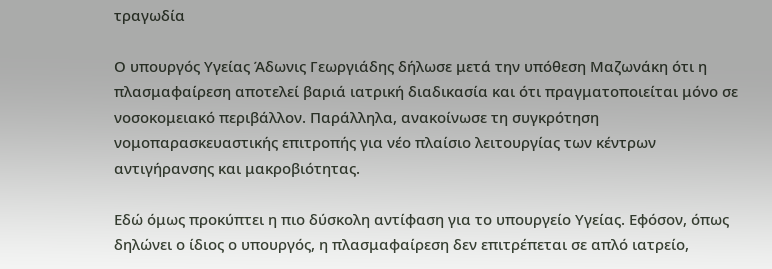τραγωδία

Ο υπουργός Υγείας Άδωνις Γεωργιάδης δήλωσε μετά την υπόθεση Μαζωνάκη ότι η πλασμαφαίρεση αποτελεί βαριά ιατρική διαδικασία και ότι πραγματοποιείται μόνο σε νοσοκομειακό περιβάλλον. Παράλληλα, ανακοίνωσε τη συγκρότηση νομοπαρασκευαστικής επιτροπής για νέο πλαίσιο λειτουργίας των κέντρων αντιγήρανσης και μακροβιότητας.

Εδώ όμως προκύπτει η πιο δύσκολη αντίφαση για το υπουργείο Υγείας. Εφόσον, όπως δηλώνει ο ίδιος ο υπουργός, η πλασμαφαίρεση δεν επιτρέπεται σε απλό ιατρείο,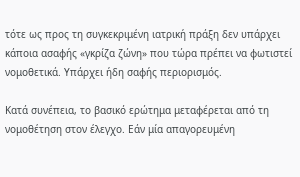τότε ως προς τη συγκεκριμένη ιατρική πράξη δεν υπάρχει κάποια ασαφής «γκρίζα ζώνη» που τώρα πρέπει να φωτιστεί νομοθετικά. Υπάρχει ήδη σαφής περιορισμός.

Κατά συνέπεια, το βασικό ερώτημα μεταφέρεται από τη νομοθέτηση στον έλεγχο. Εάν μία απαγορευμένη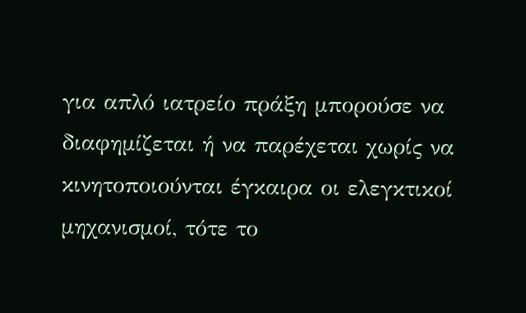για απλό ιατρείο πράξη μπορούσε να διαφημίζεται ή να παρέχεται χωρίς να κινητοποιούνται έγκαιρα οι ελεγκτικοί μηχανισμοί, τότε το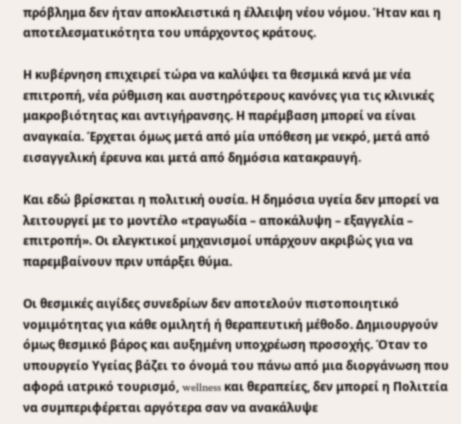πρόβλημα δεν ήταν αποκλειστικά η έλλειψη νέου νόμου. Ήταν και η αποτελεσματικότητα του υπάρχοντος κράτους.

Η κυβέρνηση επιχειρεί τώρα να καλύψει τα θεσμικά κενά με νέα επιτροπή, νέα ρύθμιση και αυστηρότερους κανόνες για τις κλινικές μακροβιότητας και αντιγήρανσης. Η παρέμβαση μπορεί να είναι αναγκαία. Έρχεται όμως μετά από μία υπόθεση με νεκρό, μετά από εισαγγελική έρευνα και μετά από δημόσια κατακραυγή.

Και εδώ βρίσκεται η πολιτική ουσία. Η δημόσια υγεία δεν μπορεί να λειτουργεί με το μοντέλο «τραγωδία – αποκάλυψη – εξαγγελία – επιτροπή». Οι ελεγκτικοί μηχανισμοί υπάρχουν ακριβώς για να παρεμβαίνουν πριν υπάρξει θύμα.

Οι θεσμικές αιγίδες συνεδρίων δεν αποτελούν πιστοποιητικό νομιμότητας για κάθε ομιλητή ή θεραπευτική μέθοδο. Δημιουργούν όμως θεσμικό βάρος και αυξημένη υποχρέωση προσοχής. Όταν το υπουργείο Υγείας βάζει το όνομά του πάνω από μια διοργάνωση που αφορά ιατρικό τουρισμό, wellness και θεραπείες, δεν μπορεί η Πολιτεία να συμπεριφέρεται αργότερα σαν να ανακάλυψε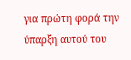για πρώτη φορά την ύπαρξη αυτού του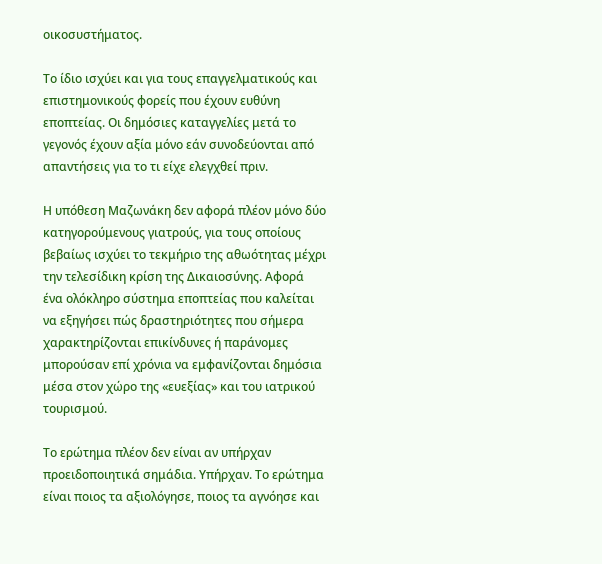οικοσυστήματος.

Το ίδιο ισχύει και για τους επαγγελματικούς και επιστημονικούς φορείς που έχουν ευθύνη εποπτείας. Οι δημόσιες καταγγελίες μετά το γεγονός έχουν αξία μόνο εάν συνοδεύονται από απαντήσεις για το τι είχε ελεγχθεί πριν.

Η υπόθεση Μαζωνάκη δεν αφορά πλέον μόνο δύο κατηγορούμενους γιατρούς, για τους οποίους βεβαίως ισχύει το τεκμήριο της αθωότητας μέχρι την τελεσίδικη κρίση της Δικαιοσύνης. Αφορά ένα ολόκληρο σύστημα εποπτείας που καλείται να εξηγήσει πώς δραστηριότητες που σήμερα χαρακτηρίζονται επικίνδυνες ή παράνομες μπορούσαν επί χρόνια να εμφανίζονται δημόσια μέσα στον χώρο της «ευεξίας» και του ιατρικού τουρισμού.

Το ερώτημα πλέον δεν είναι αν υπήρχαν προειδοποιητικά σημάδια. Υπήρχαν. Το ερώτημα είναι ποιος τα αξιολόγησε, ποιος τα αγνόησε και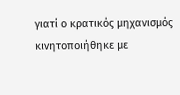γιατί ο κρατικός μηχανισμός κινητοποιήθηκε με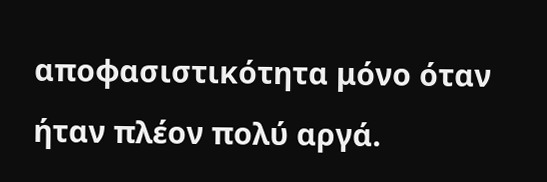αποφασιστικότητα μόνο όταν ήταν πλέον πολύ αργά.